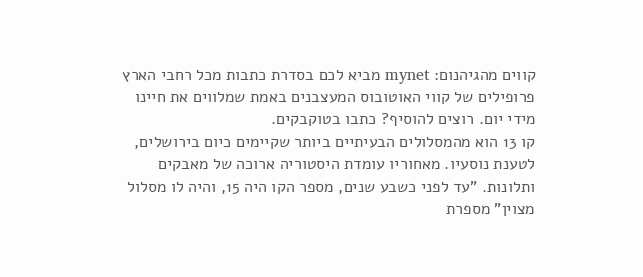קווים מהגיהנום: mynet מביא לכם בסדרת כתבות מכל רחבי הארץ פרופילים של קווי האוטובוס המעצבנים באמת שמלווים את חיינו מידי יום. רוצים להוסיף? כתבו בטוקבקים.
קו 13 הוא מהמסלולים הבעיתיים ביותר שקיימים כיום בירושלים, לטענת נוסעיו. מאחוריו עומדת היסטוריה ארוכה של מאבקים ותלונות. "עד לפני כשבע שנים, מספר הקו היה 15, והיה לו מסלול מצוין" מספרת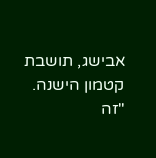אבישג, תושבת קטמון הישנה. "זה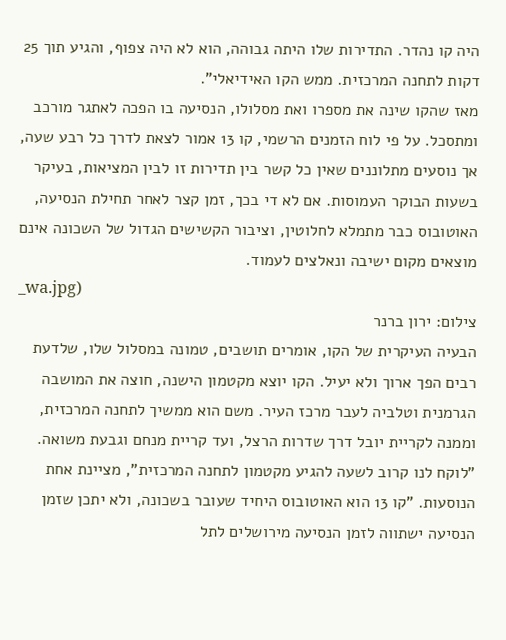היה קו נהדר. התדירות שלו היתה גבוהה, הוא לא היה צפוף, והגיע תוך 25 דקות לתחנה המרכזית. ממש הקו האידיאלי".
מאז שהקו שינה את מספרו ואת מסלולו, הנסיעה בו הפכה לאתגר מורכב ומתסכל. על פי לוח הזמנים הרשמי, קו 13 אמור לצאת לדרך כל רבע שעה, אך נוסעים מתלוננים שאין כל קשר בין תדירות זו לבין המציאות, בעיקר בשעות הבוקר העמוסות. אם לא די בכך, זמן קצר לאחר תחילת הנסיעה, האוטובוס כבר מתמלא לחלוטין, וציבור הקשישים הגדול של השכונה אינם מוצאים מקום ישיבה ונאלצים לעמוד.
_wa.jpg)
צילום: ירון ברנר
הבעיה העיקרית של הקו, אומרים תושבים, טמונה במסלול שלו, שלדעת רבים הפך ארוך ולא יעיל. הקו יוצא מקטמון הישנה, חוצה את המושבה הגרמנית וטלביה לעבר מרכז העיר. משם הוא ממשיך לתחנה המרכזית, וממנה לקריית יובל דרך שדרות הרצל, ועד קריית מנחם וגבעת משואה.
"לוקח לנו קרוב לשעה להגיע מקטמון לתחנה המרכזית", מציינת אחת הנוסעות. "קו 13 הוא האוטובוס היחיד שעובר בשכונה, ולא יתכן שזמן הנסיעה ישתווה לזמן הנסיעה מירושלים לתל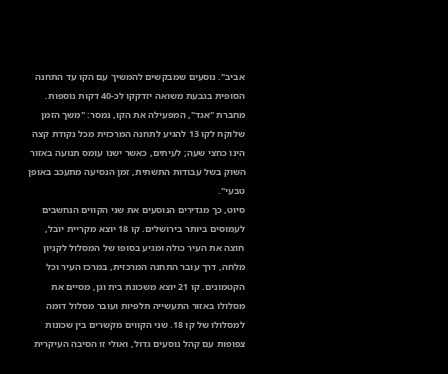אביב". נוסעים שמבקשים להמשיך עם הקו עד התחנה הסופית בגבעת משואה יזדקקו לכ-40 דקות נוספות.
מחברת "אגד", המפעילה את הקו, נמסר: "משך הזמן שלוקח לקו 13 להגיע לתחנה המרכזית מכל נקודת קצה הינו כחצי שעה; לעיתים, כאשר ישנו עומס תנועה באזור השוק בשל עבודות התשתית, זמן הנסיעה מתעכב באופן טבעי".
סיוט, כך מגדירים הנוסעים את שני הקווים הנחשבים לעמוסים ביותר בירושלים. קו 18 יוצא מקריית יובל, חוצה את העיר כולה ומגיע בסופו של המסלול לקניון מלחה, דרך עובר התחנה המרכזית, במרכז העיר וכל הקטמונים. קו 21 יוצא משכונת בית וגן, מסיים את מסלולו באזור התעשייה תלפיות ועובר מסלול דומה למסלולו של קו 18. שני הקווים מקשרים בין שכונות צפופות עם קהל נוסעים גדול, ואולי זו הסיבה העיקרית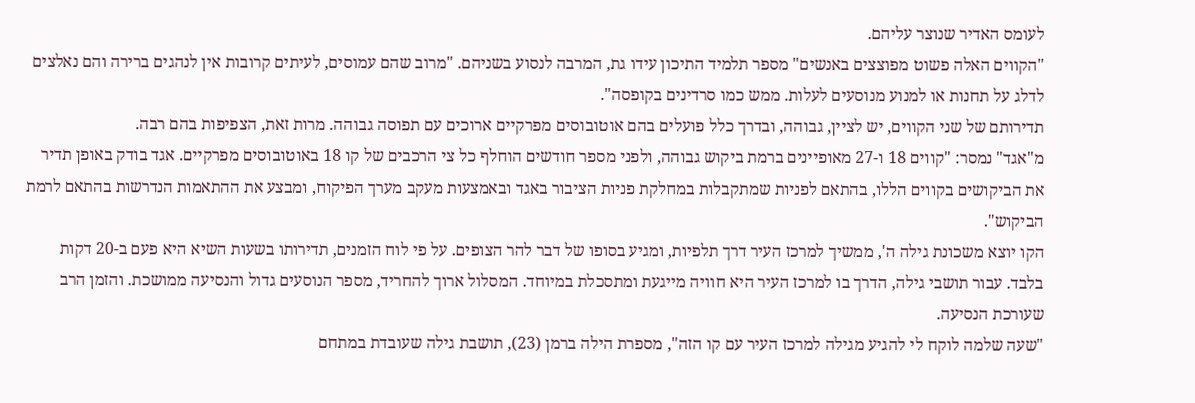לעומס האדיר שנוצר עליהם.
"הקווים האלה פשוט מפוצצים באנשים" מספר תלמיד התיכון עידו גת, המרבה לנסוע בשניהם. "מרוב שהם עמוסים, לעיתים קרובות אין לנהגים ברירה והם נאלצים לדלג על תחנות או למנוע מנוסעים לעלות. ממש כמו סרדינים בקופסה".
תדירותם של שני הקווים, יש לציין, גבוהה, ובדרך כלל פועלים בהם אוטובוסים מפרקיים ארוכים עם תפוסה גבוהה. מרות זאת, הצפיפות בהם רבה.
מ"אגד" נמסר: "קווים 18 ו-27 מאופיינים ברמת ביקוש גבוהה, ולפני מספר חודשים הוחלף כל צי הרכבים של קו 18 באוטובוסים מפרקיים. אגד בודק באופן תדיר את הביקושים בקווים הללו, בהתאם לפניות שמתקבלות במחלקת פניות הציבור באגד ובאמצעות מעקב מערך הפיקוח, ומבצע את ההתאמות הנדרשות בהתאם לרמת הביקוש".
הקו יוצא משכונת גילה ה', ממשיך למרכז העיר דרך תלפיות, ומגיע בסופו של דבר להר הצופים. על פי לוח הזמנים, תדירותו בשעות השיא היא פעם ב-20 דקות בלבד. עבור תושבי גילה, הדרך בו למרכז העיר היא חוויה מייגעת ומתסכלת במיוחד. המסלול ארוך להחריד, מספר הנוסעים גדול והנסיעה ממושכת. והזמן הרב שעורכת הנסיעה.
"שעה שלמה לוקח לי להגיע מגילה למרכז העיר עם קו הזה", מספרת הילה ברמן (23), תושבת גילה שעובדת במתחם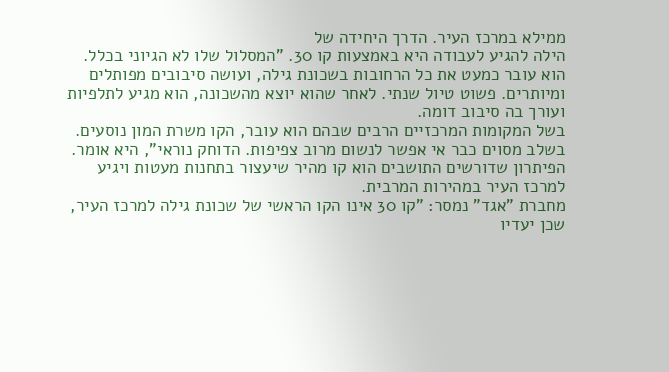ממילא במרכז העיר. הדרך היחידה של
הילה להגיע לעבודה היא באמצעות קו 30. "המסלול שלו לא הגיוני בכלל. הוא עובר כמעט את כל הרחובות בשכונת גילה, ועושה סיבובים מפותלים ומיותרים. פשוט טיול שנתי. לאחר שהוא יוצא מהשכונה, הוא מגיע לתלפיות ועורך בה סיבוב דומה.
בשל המקומות המרכזיים הרבים שבהם הוא עובר, הקו משרת המון נוסעים. בשלב מסוים כבר אי אפשר לנשום מרוב צפיפות. הדוחק נוראי", היא אומר. הפיתרון שדורשים התושבים הוא קו מהיר שיעצור בתחנות מעטות ויגיע למרכז העיר במהירות המרבית.
מחברת "אגד" נמסר: "קו 30 אינו הקו הראשי של שכונת גילה למרכז העיר, שכן יעדיו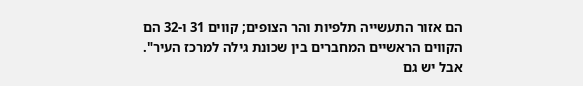הם אזור התעשייה תלפיות והר הצופים; קווים 31 ו-32 הם הקווים הראשיים המחברים בין שכונת גילה למרכז העיר".
אבל יש גם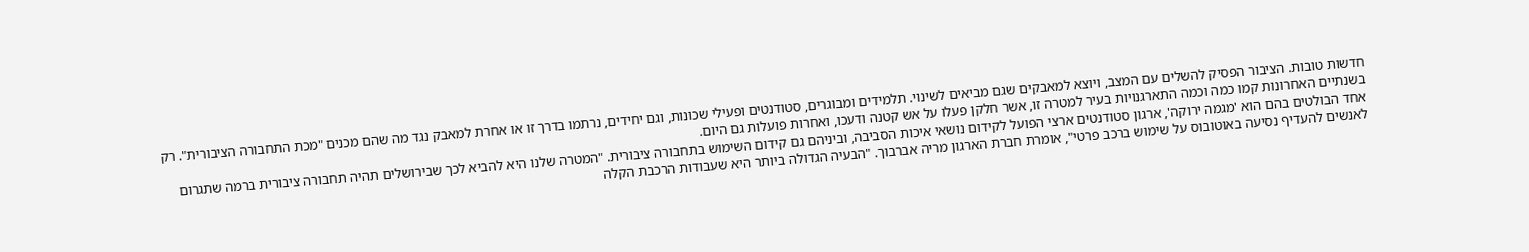חדשות טובות. הציבור הפסיק להשלים עם המצב, ויוצא למאבקים שגם מביאים לשינוי. תלמידים ומבוגרים, סטודנטים ופעילי שכונות, וגם יחידים, נרתמו בדרך זו או אחרת למאבק נגד מה שהם מכנים "מכת התחבורה הציבורית". רק בשנתיים האחרונות קמו כמה וכמה התארגנויות בעיר למטרה זו, אשר חלקן פעלו על אש קטנה ודעכו, ואחרות פועלות גם היום.
אחד הבולטים בהם הוא 'מגמה ירוקה', ארגון סטודנטים ארצי הפועל לקידום נושאי איכות הסביבה, וביניהם גם קידום השימוש בתחבורה ציבורית. "המטרה שלנו היא להביא לכך שבירושלים תהיה תחבורה ציבורית ברמה שתגרום לאנשים להעדיף נסיעה באוטובוס על שימוש ברכב פרטי", אומרת חברת הארגון מריה אברבוך. "הבעיה הגדולה ביותר היא שעבודות הרכבת הקלה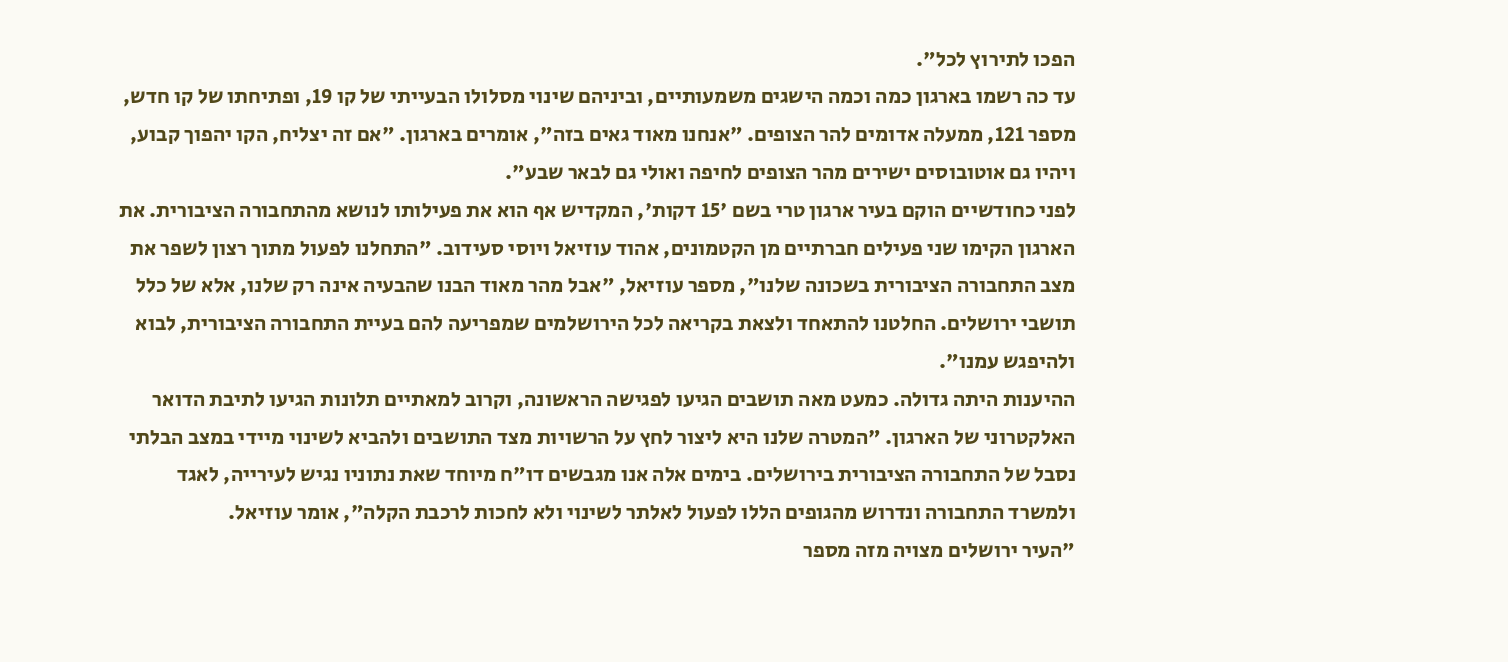הפכו לתירוץ לכל".
עד כה רשמו בארגון כמה וכמה הישגים משמעותיים, וביניהם שינוי מסלולו הבעייתי של קו 19, ופתיחתו של קו חדש, מספר 121, ממעלה אדומים להר הצופים. "אנחנו מאוד גאים בזה", אומרים בארגון. "אם זה יצליח, הקו יהפוך קבוע, ויהיו גם אוטובוסים ישירים מהר הצופים לחיפה ואולי גם לבאר שבע".
לפני כחודשיים הוקם בעיר ארגון טרי בשם '15 דקות', המקדיש אף הוא את פעילותו לנושא מהתחבורה הציבורית. את הארגון הקימו שני פעילים חברתיים מן הקטמונים, אהוד עוזיאל ויוסי סעידוב. "התחלנו לפעול מתוך רצון לשפר את מצב התחבורה הציבורית בשכונה שלנו", מספר עוזיאל, "אבל מהר מאוד הבנו שהבעיה אינה רק שלנו, אלא של כלל תושבי ירושלים. החלטנו להתאחד ולצאת בקריאה לכל הירושלמים שמפריעה להם בעיית התחבורה הציבורית, לבוא ולהיפגש עמנו".
ההיענות היתה גדולה. כמעט מאה תושבים הגיעו לפגישה הראשונה, וקרוב למאתיים תלונות הגיעו לתיבת הדואר האלקטרוני של הארגון. "המטרה שלנו היא ליצור לחץ על הרשויות מצד התושבים ולהביא לשינוי מיידי במצב הבלתי נסבל של התחבורה הציבורית בירושלים. בימים אלה אנו מגבשים דו"ח מיוחד שאת נתוניו נגיש לעירייה, לאגד ולמשרד התחבורה ונדרוש מהגופים הללו לפעול לאלתר לשינוי ולא לחכות לרכבת הקלה", אומר עוזיאל.
"העיר ירושלים מצויה מזה מספר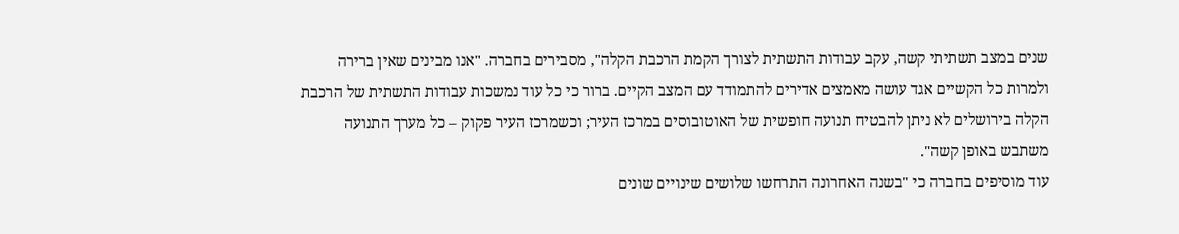שנים במצב תשתיתי קשה, עקב עבודות התשתית לצורך הקמת הרכבת הקלה", מסבירים בחברה. "אנו מבינים שאין ברירה ולמרות כל הקשיים אגד עושה מאמצים אדירים להתמודד עם המצב הקיים. ברור כי כל עוד נמשכות עבודות התשתית של הרכבת הקלה בירושלים לא ניתן להבטיח תנועה חופשית של האוטובוסים במרכז העיר; וכשמרכז העיר פקוק – כל מערך התנועה משתבש באופן קשה".
עוד מוסיפים בחברה כי "בשנה האחרונה התרחשו שלושים שינויים שונים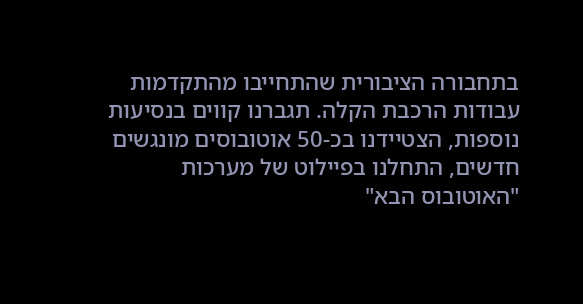בתחבורה הציבורית שהתחייבו מהתקדמות עבודות הרכבת הקלה. תגברנו קווים בנסיעות נוספות, הצטיידנו בכ-50 אוטובוסים מונגשים חדשים, התחלנו בפיילוט של מערכות "האוטובוס הבא"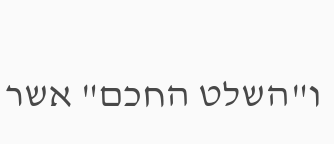ו"השלט החכם" אשר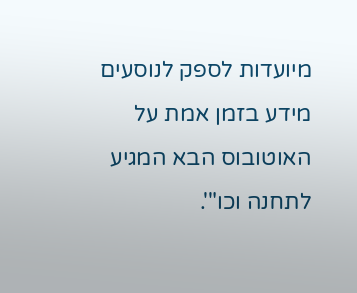מיועדות לספק לנוסעים מידע בזמן אמת על האוטובוס הבא המגיע לתחנה וכו"'.